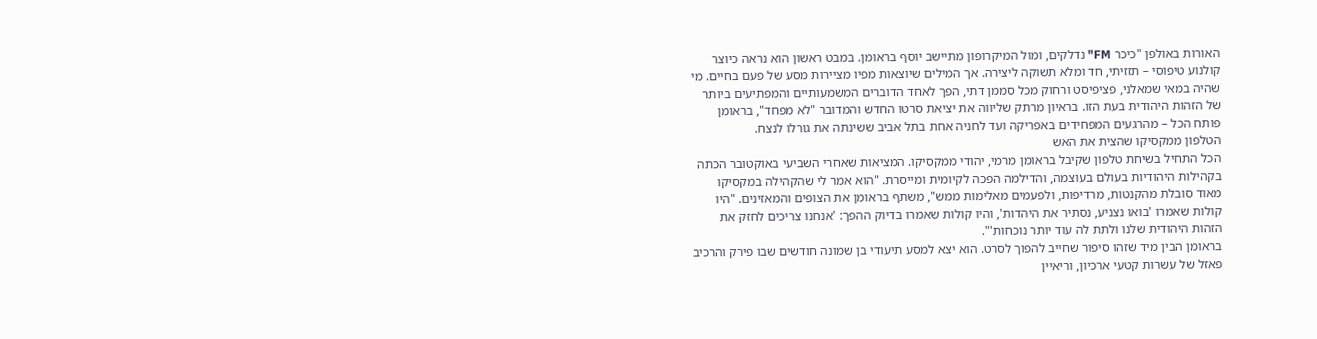האורות באולפן "כיכר FM" נדלקים, ומול המיקרופון מתיישב יוסף בראומן. במבט ראשון הוא נראה כיוצר קולנוע טיפוסי – תזזיתי, חד ומלא תשוקה ליצירה. אך המילים שיוצאות מפיו מציירות מסע של פעם בחיים. מי שהיה במאי שמאלני, פציפיסט ורחוק מכל סממן דתי, הפך לאחד הדוברים המשמעותיים והמפתיעים ביותר של הזהות היהודית בעת הזו. בראיון מרתק שליווה את יציאת סרטו החדש והמדובר "לא מפחד", בראומן פותח הכל – מהרגעים המפחידים באפריקה ועד לחניה אחת בתל אביב ששינתה את גורלו לנצח.
הטלפון ממקסיקו שהצית את האש
הכל התחיל בשיחת טלפון שקיבל בראומן מרמי, יהודי ממקסיקו. המציאות שאחרי השביעי באוקטובר הכתה בקהילות היהודיות בעולם בעוצמה, והדילמה הפכה לקיומית ומייסרת. "הוא אמר לי שהקהילה במקסיקו מאוד סובלת מהקנטות, מרדיפות, ולפעמים מאלימות ממש", משתף בראומן את הצופים והמאזינים. "היו קולות שאמרו 'בואו נצניע, נסתיר את היהדות', והיו קולות שאמרו בדיוק ההפך: 'אנחנו צריכים לחזק את הזהות היהודית שלנו ולתת לה עוד יותר נוכחות'".
בראומן הבין מיד שזהו סיפור שחייב להפוך לסרט. הוא יצא למסע תיעודי בן שמונה חודשים שבו פירק והרכיב פאזל של עשרות קטעי ארכיון, וריאיין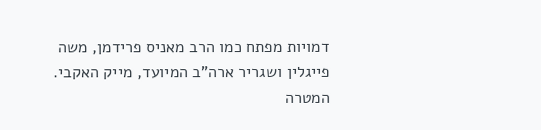דמויות מפתח כמו הרב מאניס פרידמן, משה פייגלין ושגריר ארה"ב המיועד, מייק האקבי. המטרה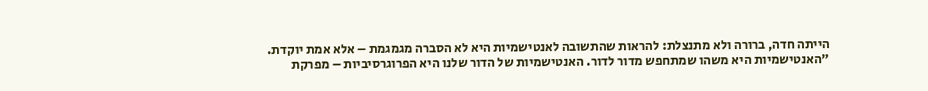הייתה חדה, ברורה ולא מתנצלת: להראות שהתשובה לאנטישמיות היא לא הסברה מגמגמת – אלא אמת יוקדת.
"האנטישמיות היא משהו שמתחפש מדור לדור. האנטישמיות של הדור שלנו היא הפרוגרסיביות – מפרקת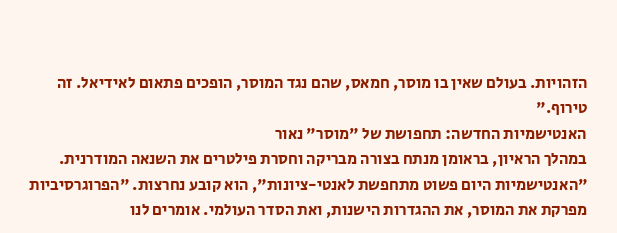הזהויות. בעולם שאין בו מוסר, חמאס, שהם נגד המוסר, הופכים פתאום לאידיאל. זה טירוף."
האנטישמיות החדשה: תחפושת של "מוסר" נאור
במהלך הראיון, בראומן מנתח בצורה מבריקה וחסרת פילטרים את השנאה המודרנית. "האנטישמיות היום פשוט מתחפשת לאנטי-ציונות", הוא קובע נחרצות. "הפרוגרסיביות מפרקת את המוסר, את ההגדרות הישנות, ואת הסדר העולמי. אומרים לנו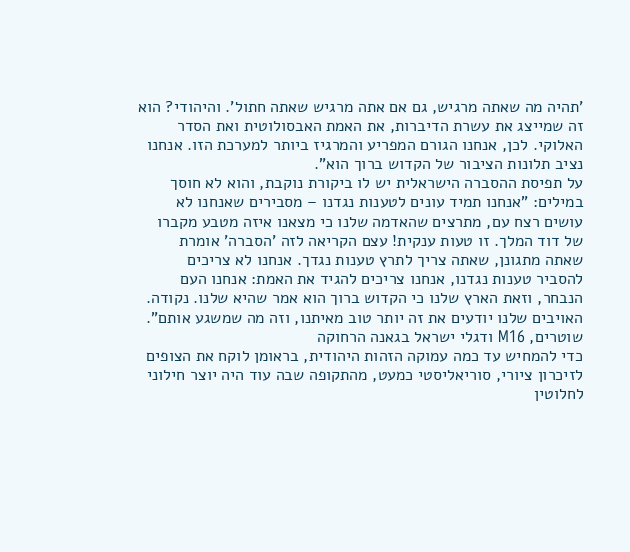'תהיה מה שאתה מרגיש, גם אם אתה מרגיש שאתה חתול'. והיהודי? הוא זה שמייצג את עשרת הדיברות, את האמת האבסולוטית ואת הסדר האלוקי. לכן, אנחנו הגורם המפריע והמרגיז ביותר למערכת הזו. אנחנו נציב תלונות הציבור של הקדוש ברוך הוא".
על תפיסת ההסברה הישראלית יש לו ביקורת נוקבת, והוא לא חוסך במילים: "אנחנו תמיד עונים לטענות נגדנו – מסבירים שאנחנו לא עושים רצח עם, מתרצים שהאדמה שלנו כי מצאנו איזה מטבע מקברו של דוד המלך. זו טעות ענקית! עצם הקריאה לזה 'הסברה' אומרת שאתה מתגונן, שאתה צריך לתרץ טענות נגדך. אנחנו לא צריכים להסביר טענות נגדנו, אנחנו צריכים להגיד את האמת: אנחנו העם הנבחר, וזאת הארץ שלנו כי הקדוש ברוך הוא אמר שהיא שלנו. נקודה. האויבים שלנו יודעים את זה יותר טוב מאיתנו, וזה מה שמשגע אותם".
שוטרים, M16 ודגלי ישראל בגאנה הרחוקה
כדי להמחיש עד כמה עמוקה הזהות היהודית, בראומן לוקח את הצופים לזיכרון ציורי, סוריאליסטי כמעט, מהתקופה שבה עוד היה יוצר חילוני לחלוטין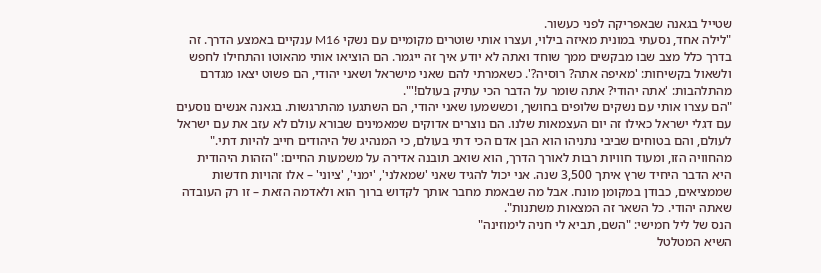שטייל בגאנה שבאפריקה לפני כעשור.
"לילה אחד, נסעתי במונית מאיזה בילוי, ועצרו אותי שוטרים מקומיים עם נשקי M16 ענקיים באמצע הדרך. זה בדרך כלל מצב שבו מבקשים ממך שוחד ואתה לא יודע איך זה ייגמר. הם הוציאו אותי מהאוטו והתחילו לחפש ולשאול בקשיחות: 'מאיפה אתה? רוסיה?'. כשאמרתי להם שאני מישראל ושאני יהודי, הם פשוט יצאו מגדרם מהתלהבות: 'אתה יהודי? אתה שומר על הדבר הכי עתיק בעולם!'".
"הם עצרו אותי עם נשקים שלופים בחושך, וכששמעו שאני יהודי, הם השתגעו מהתרגשות. בגאנה אנשים נוסעים עם דגלי ישראל כאילו זה יום העצמאות שלנו. הם נוצרים אדוקים שמאמינים שבורא עולם לא עזב את עם ישראל לעולם, והם בטוחים שביבי נתניהו הוא הבן אדם הכי דתי בעולם, כי המנהיג של היהודים חייב להיות דתי."
מהחוויה הזו, ומעוד חוויות רבות לאורך הדרך, הוא שואב תובנה אדירה על משמעות החיים: "הזהות היהודית היא הדבר היחיד שרץ איתך 3,500 שנה. אני יכול להגיד שאני 'שמאלני', 'ימני', 'ציוני' – אלו זהויות חדשות שממציאים, כבודן במקומן מונח. אבל מה שבאמת מחבר אותך לקדוש ברוך הוא ולאדמה הזאת – זו רק העובדה שאתה יהודי. כל השאר זה המצאות משתנות".
הנס של ליל חמישי: "השם, תביא לי חניה לימוזינה"
השיא המטלטל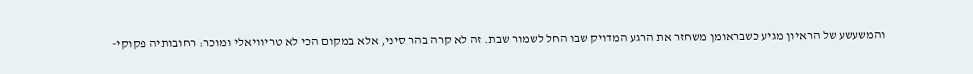והמשעשע של הראיון מגיע כשבראומן משחזר את הרגע המדויק שבו החל לשמור שבת. זה לא קרה בהר סיני, אלא במקום הכי לא טריוויאלי ומוכר: רחובותיה פקוקי-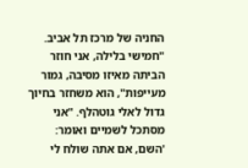החניה של מרכז תל אביב.
"חמישי בלילה, אני חוזר הביתה מאיזו מסיבה, גמור מעייפות", הוא משחזר בחיוך גדול לאלי גוטהלף. "אני מסתכל לשמיים ואומר: 'השם, אם אתה שולח לי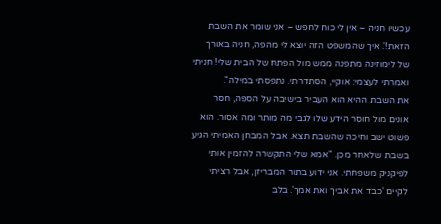עכשיו חניה – אין לי כוח לחפש – אני שומר את השבת הזאת!'. איך שהמשפט הזה יוצא לי מהפה, חניה באורך של לימוזינה מתפנה ממש מול הפתח של הבית שלי! חניתי ואמרתי לעצמי: אוקיי, הסתדרתי. נתפסתי במילה".
את השבת ההיא הוא העביר בישיבה על הספה, חסר אונים מול חוסר הידע שלו לגבי מה מותר ומה אסור. הוא פשוט ישב וחיכה שהשבת תצא. אבל המבחן האמיתי הגיע בשבת שלאחר מכן. "אמא שלי התקשרה להזמין אותי לפיקניק משפחתי. אני ידוע בתור המבריזן, אבל רציתי לקיים 'כבד את אביך ואת אמך'. בלב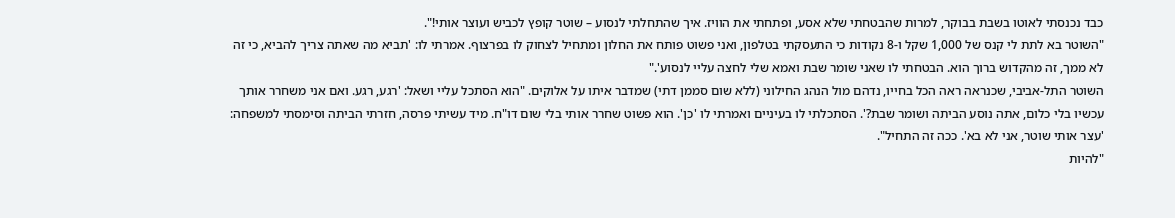כבד נכנסתי לאוטו בשבת בבוקר, למרות שהבטחתי שלא אסע, ופתחתי את הוויז. איך שהתחלתי לנסוע – שוטר קופץ לכביש ועוצר אותי!".
"השוטר בא לתת לי קנס של 1,000 שקל ו-8 נקודות כי התעסקתי בטלפון, ואני פשוט פותח את החלון ומתחיל לצחוק לו בפרצוף. אמרתי לו: 'תביא מה שאתה צריך להביא, כי זה לא ממך, זה מהקדוש ברוך הוא. הבטחתי לו שאני שומר שבת ואמא שלי לחצה עליי לנסוע'."
השוטר התל-אביבי, שכנראה ראה הכל בחייו, נדהם מול הנהג החילוני (ללא שום סממן דתי) שמדבר איתו על אלוקים. "הוא הסתכל עליי ושאל: 'רגע, רגע. ואם אני משחרר אותך עכשיו בלי כלום, אתה נוסע הביתה ושומר שבת?'. הסתכלתי לו בעיניים ואמרתי לו 'כן'. הוא פשוט שחרר אותי בלי שום דו"ח. מיד עשיתי פרסה, חזרתי הביתה וסימסתי למשפחה: 'עצר אותי שוטר, אני לא בא'. ככה זה התחיל".
"להיות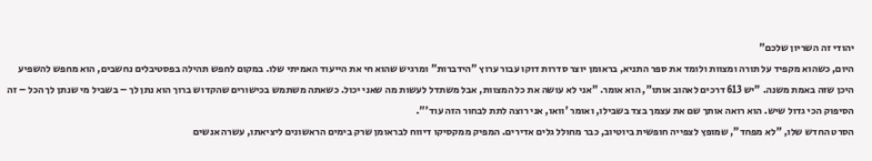יהודי זה השריון שלכם"
היום, כשהוא מקפיד על תורה ומצוות ולומד את ספר התניא, בראומן יוצר סדרות דוקו עבור ערוץ "הידברות" ומרגיש שהוא חי את הייעוד האמיתי שלו. במקום לחפש תהילה בפסטיבלים נחשבים, הוא מחפש להשפיע היכן שזה באמת משנה. "יש 613 דרכים לאהוב אותו", הוא אומר. "אני לא עושה את כל המצוות, אבל משתדל לעשות מה שאני יכול. כשאתה משתמש בכישורים שהקדוש ברוך הוא נתן לך – בשביל מי שנתן לך הכל – זה הסיפוק הכי גדול שיש. הוא רואה אותך שם את עצמך בצד בשבילו, ואומר 'וואו, אני רוצה לתת לבחור הזה עוד'".
הסרט החדש שלו, "לא מפחד", שמופץ לצפייה חופשית ביוטיוב, כבר מחולל גלים אדירים. המפיק ממקסיקו דיווח לבראומן שרק בימים הראשונים ליציאתו, עשרה אנשים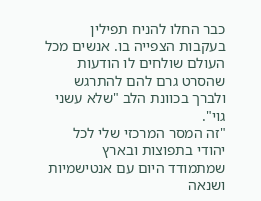כבר החלו להניח תפילין בעקבות הצפייה בו. אנשים מכל העולם שולחים לו הודעות שהסרט גרם להם להתרגש ולברך בכוונת הלב "שלא עשני גוי".
"זה המסר המרכזי שלי לכל יהודי בתפוצות ובארץ שמתמודד היום עם אנטישמיות ושנאה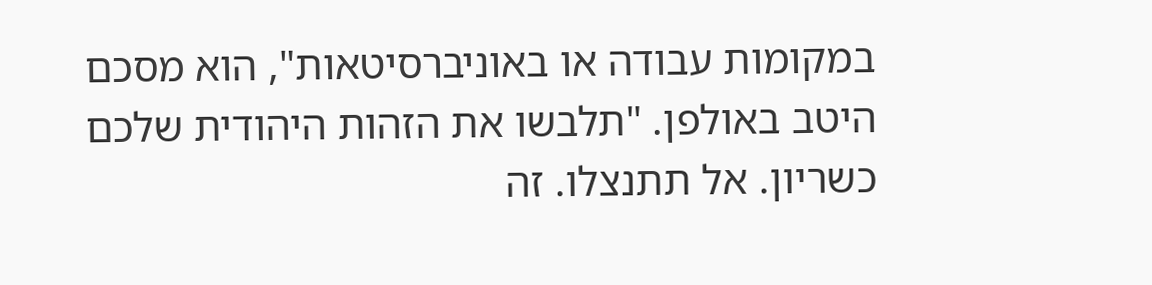במקומות עבודה או באוניברסיטאות", הוא מסכם היטב באולפן. "תלבשו את הזהות היהודית שלכם כשריון. אל תתנצלו. זה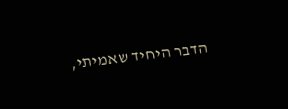הדבר היחיד שאמיתי,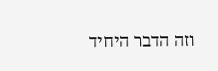וזה הדבר היחיד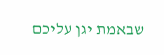שבאמת יגן עליכם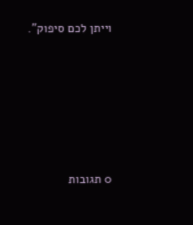וייתן לכם סיפוק".








0 תגובות